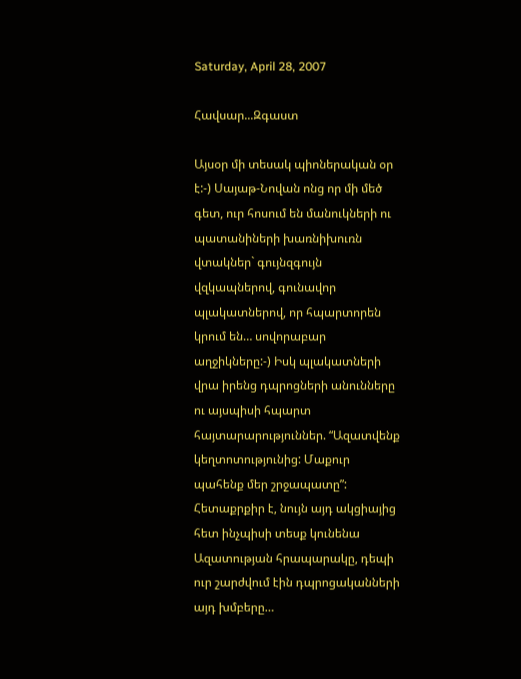Saturday, April 28, 2007

Հավսար...Զգաստ

Այսօր մի տեսակ պիոներական օր է:-) Սայաթ-Նովան ոնց որ մի մեծ գետ, ուր հոսում են մանուկների ու պատանիների խառնիխուռն վտակներ` գույնզգույն վզկապներով, գունավոր պլակատներով, որ հպարտորեն կրում են… սովորաբար աղջիկները:-) Իսկ պլակատների վրա իրենց դպրոցների անունները ու այսպիսի հպարտ հայտարարություններ. “Ազատվենք կեղտոտությունից: Մաքուր պահենք մեր շրջապատը”: Հետաքրքիր է, նույն այդ ակցիայից հետ ինչպիսի տեսք կունենա Ազատության հրապարակը, դեպի ուր շարժվում էին դպրոցականների այդ խմբերը…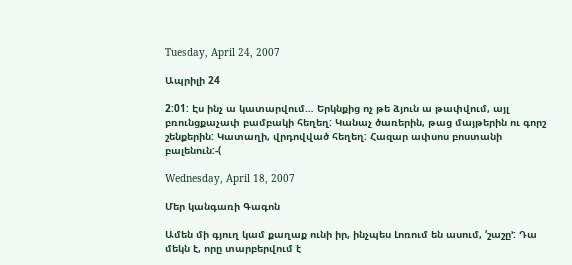Tuesday, April 24, 2007

Ապրիլի 24

2:01: Էս ինչ ա կատարվում… Երկնքից ոչ թե ձյուն ա թափվում, այլ բռունցքաչափ բամբակի հեղեղ: Կանաչ ծառերին, թաց մայթերին ու գորշ շենքերին: Կատաղի, վրդովված հեղեղ: Հազար ափսոս բոստանի բալենուն:-(

Wednesday, April 18, 2007

Մեր կանգառի Գագոն

Ամեն մի գյուղ կամ քաղաք ունի իր, ինչպես Լոռում են ասում, ‘շաշը’: Դա մեկն է, որը տարբերվում է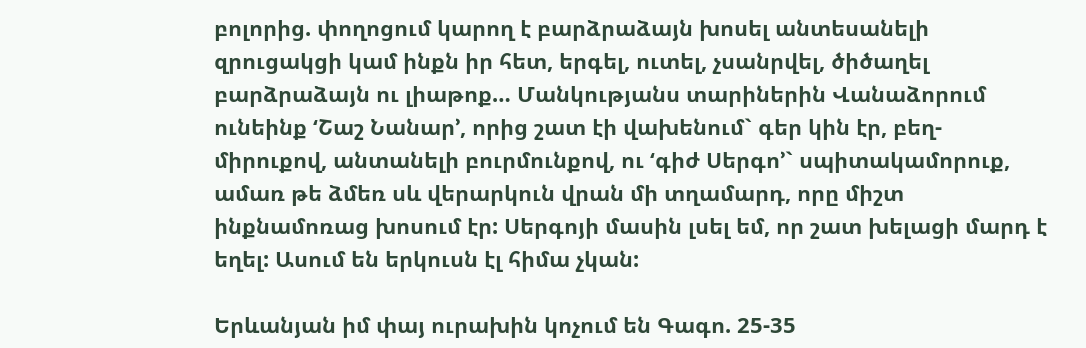բոլորից. փողոցում կարող է բարձրաձայն խոսել անտեսանելի զրուցակցի կամ ինքն իր հետ, երգել, ուտել, չսանրվել, ծիծաղել բարձրաձայն ու լիաթոք… Մանկությանս տարիներին Վանաձորում ունեինք ‘Շաշ Նանար’, որից շատ էի վախենում` գեր կին էր, բեղ-միրուքով, անտանելի բուրմունքով, ու ‘գիժ Սերգո’` սպիտակամորուք, ամառ թե ձմեռ սև վերարկուն վրան մի տղամարդ, որը միշտ ինքնամոռաց խոսում էր: Սերգոյի մասին լսել եմ, որ շատ խելացի մարդ է եղել: Ասում են երկուսն էլ հիմա չկան:

Երևանյան իմ փայ ուրախին կոչում են Գագո. 25-35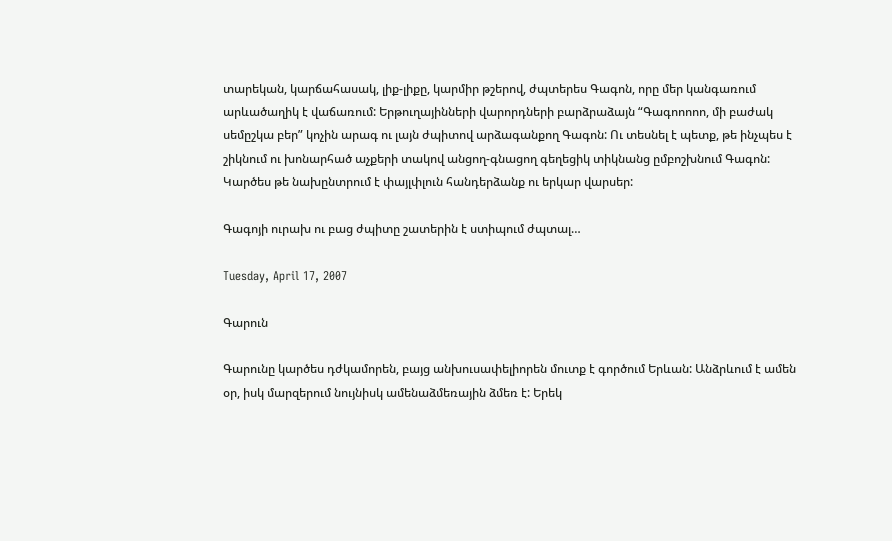տարեկան, կարճահասակ, լիք-լիքը, կարմիր թշերով, ժպտերես Գագոն, որը մեր կանգառում արևածաղիկ է վաճառում: Երթուղայինների վարորդների բարձրաձայն “Գագոոոոո, մի բաժակ սեմըշկա բեր” կոչին արագ ու լայն ժպիտով արձագանքող Գագոն: Ու տեսնել է պետք, թե ինչպես է շիկնում ու խոնարհած աչքերի տակով անցող-գնացող գեղեցիկ տիկնանց ըմբոշխնում Գագոն: Կարծես թե նախընտրում է փայլփլուն հանդերձանք ու երկար վարսեր:

Գագոյի ուրախ ու բաց ժպիտը շատերին է ստիպում ժպտալ…

Tuesday, April 17, 2007

Գարուն

Գարունը կարծես դժկամորեն, բայց անխուսափելիորեն մուտք է գործում Երևան: Անձրևում է ամեն օր, իսկ մարզերում նույնիսկ ամենաձմեռային ձմեռ է: Երեկ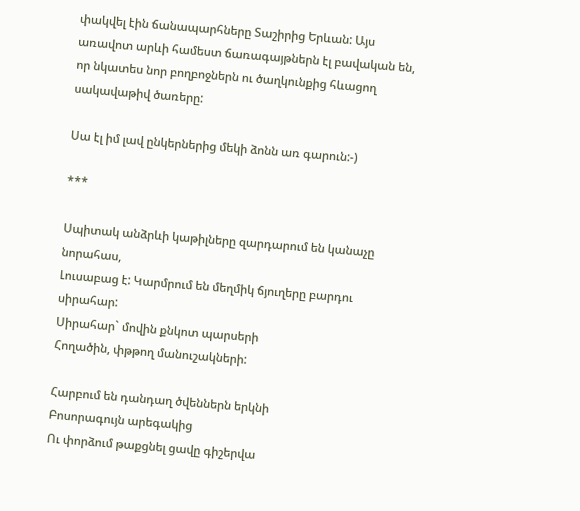փակվել էին ճանապարհները Տաշիրից Երևան: Այս առավոտ արևի համեստ ճառագայթներն էլ բավական են, որ նկատես նոր բողբոջներն ու ծաղկունքից հևացող սակավաթիվ ծառերը:

Սա էլ իմ լավ ընկերներից մեկի ձոնն առ գարուն:-)

***

Սպիտակ անձրևի կաթիլները զարդարում են կանաչը նորահաս,
Լուսաբաց է: Կարմրում են մեղմիկ ճյուղերը բարդու սիրահար:
Սիրահար` մովին քնկոտ պարսերի
Հողածին, փթթող մանուշակների:

Հարբում են դանդաղ ծվեններն երկնի
Բոսորագույն արեգակից
Ու փորձում թաքցնել ցավը գիշերվա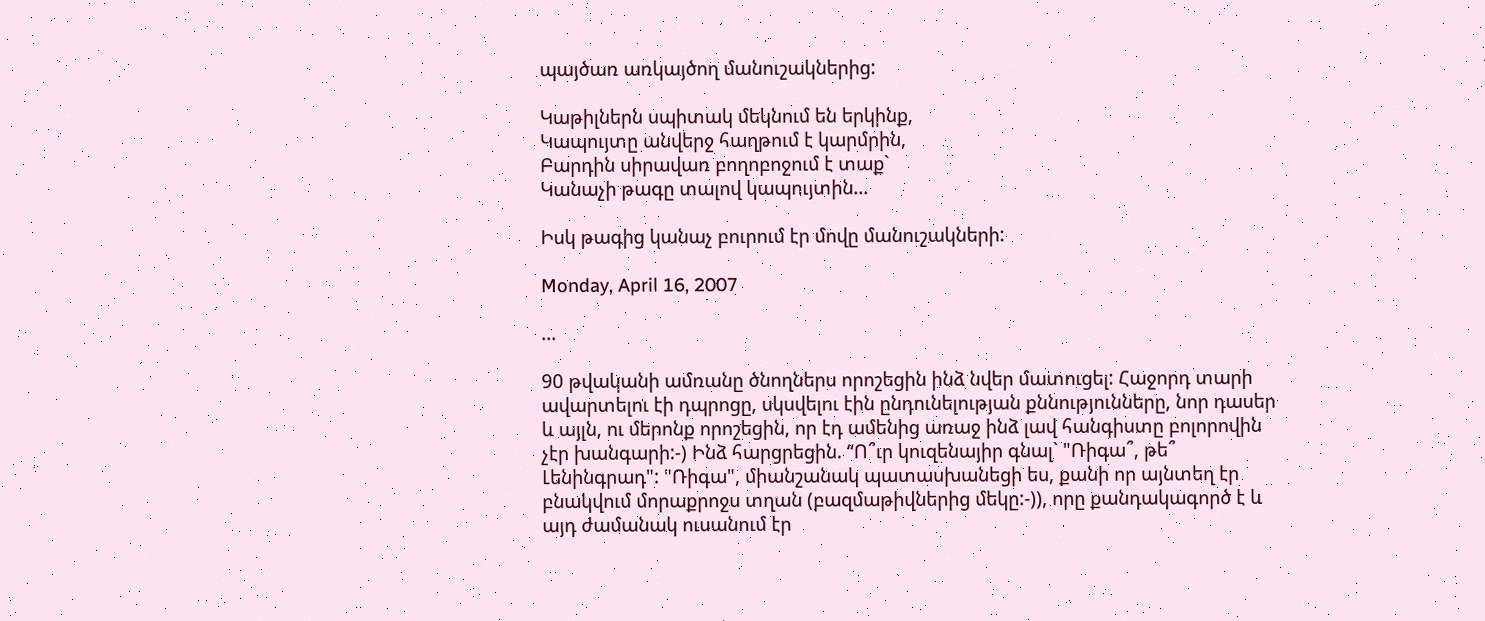պայծառ առկայծող մանուշակներից:

Կաթիլներն սպիտակ մեկնում են երկինք,
Կապույտը անվերջ հաղթում է կարմրին,
Բարդին սիրավառ բողոբոջում է տաք`
Կանաչի թագը տալով կապույտին…

Իսկ թագից կանաչ բուրում էր մովը մանուշակների:

Monday, April 16, 2007

...

90 թվականի ամռանը ծնողներս որոշեցին ինձ նվեր մատուցել: Հաջորդ տարի ավարտելու էի դպրոցը, սկսվելու էին ընդունելության քննությունները, նոր դասեր և այլն, ու մերոնք որոշեցին, որ էդ ամենից առաջ ինձ լավ հանգիստը բոլորովին չէր խանգարի:-) Ինձ հարցրեցին. “Ո՞ւր կուզենայիր գնալ` "Ռիգա՞, թե՞ Լենինգրադ": "Ռիգա", միանշանակ պատասխանեցի ես, քանի որ այնտեղ էր բնակվում մորաքրոջս տղան (բազմաթիվներից մեկը:-)), որը քանդակագործ է և այդ ժամանակ ուսանում էր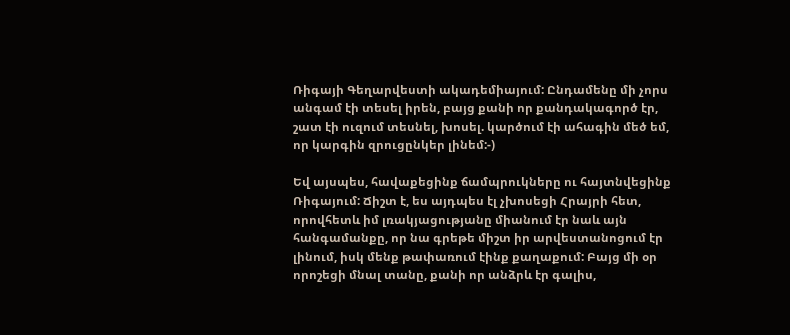Ռիգայի Գեղարվեստի ակադեմիայում: Ընդամենը մի չորս անգամ էի տեսել իրեն, բայց քանի որ քանդակագործ էր, շատ էի ուզում տեսնել, խոսել. կարծում էի ահագին մեծ եմ, որ կարգին զրուցընկեր լինեմ:-)

Եվ այսպես, հավաքեցինք ճամպրուկները ու հայտնվեցինք Ռիգայում: Ճիշտ է, ես այդպես էլ չխոսեցի Հրայրի հետ, որովհետև իմ լռակյացությանը միանում էր նաև այն հանգամանքը, որ նա գրեթե միշտ իր արվեստանոցում էր լինում, իսկ մենք թափառում էինք քաղաքում: Բայց մի օր որոշեցի մնալ տանը, քանի որ անձրև էր գալիս,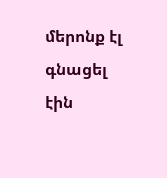մերոնք էլ գնացել էին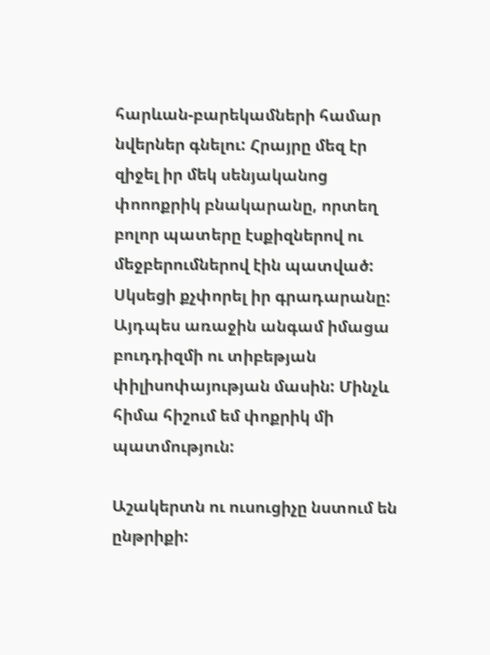հարևան-բարեկամների համար նվերներ գնելու: Հրայրը մեզ էր զիջել իր մեկ սենյականոց փոոոքրիկ բնակարանը, որտեղ բոլոր պատերը էսքիզներով ու մեջբերումներով էին պատված: Սկսեցի քչփորել իր գրադարանը: Այդպես առաջին անգամ իմացա բուդդիզմի ու տիբեթյան փիլիսոփայության մասին: Մինչև հիմա հիշում եմ փոքրիկ մի պատմություն:

Աշակերտն ու ուսուցիչը նստում են ընթրիքի: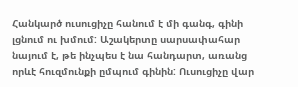Հանկարծ ուսուցիչը հանում է մի գանգ, գինի լցնում ու խմում: Աշակերտը սարսափահար նայում է, թե ինչպես է նա հանդարտ, առանց որևէ հուզմունքի ըմպում գինին: Ուսուցիչը վար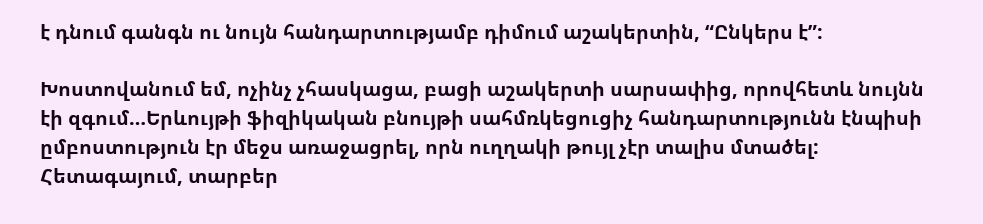է դնում գանգն ու նույն հանդարտությամբ դիմում աշակերտին, “Ընկերս է”:

Խոստովանում եմ, ոչինչ չհասկացա, բացի աշակերտի սարսափից, որովհետև նույնն էի զգում…Երևույթի ֆիզիկական բնույթի սահմռկեցուցիչ հանդարտությունն էնպիսի ըմբոստություն էր մեջս առաջացրել, որն ուղղակի թույլ չէր տալիս մտածել: Հետագայում, տարբեր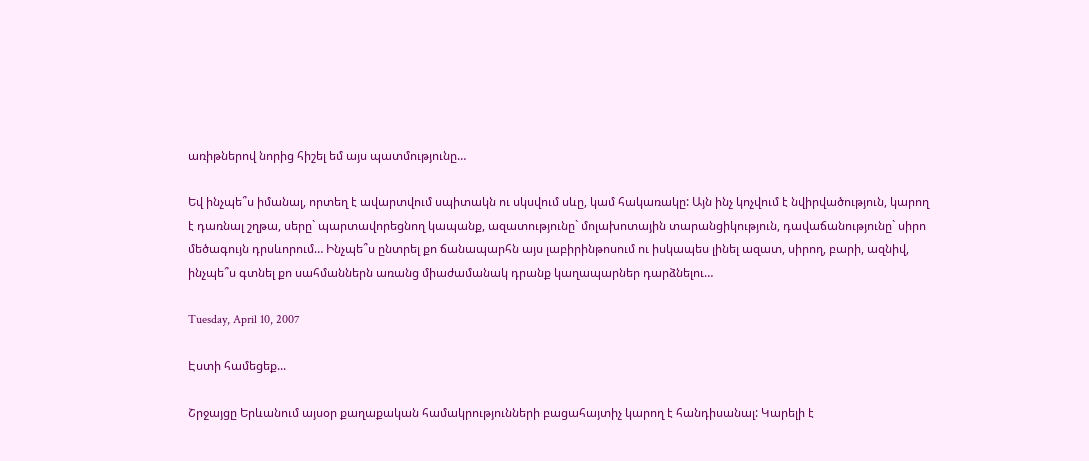առիթներով նորից հիշել եմ այս պատմությունը…

Եվ ինչպե՞ս իմանալ, որտեղ է ավարտվում սպիտակն ու սկսվում սևը, կամ հակառակը: Այն ինչ կոչվում է նվիրվածություն, կարող է դառնալ շղթա, սերը` պարտավորեցնող կապանք, ազատությունը` մոլախոտային տարանցիկություն, դավաճանությունը` սիրո մեծագույն դրսևորում… Ինչպե՞ս ընտրել քո ճանապարհն այս լաբիրինթոսում ու իսկապես լինել ազատ, սիրող, բարի, ազնիվ, ինչպե՞ս գտնել քո սահմաններն առանց միաժամանակ դրանք կաղապարներ դարձնելու…

Tuesday, April 10, 2007

Էստի համեցեք...

Շրջայցը Երևանում այսօր քաղաքական համակրությունների բացահայտիչ կարող է հանդիսանալ: Կարելի է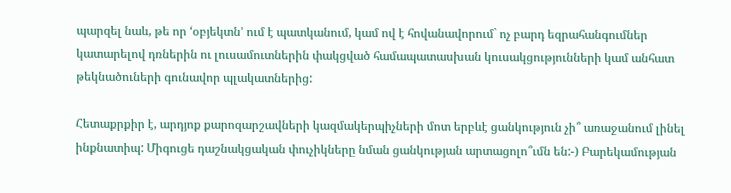պարզել նաև, թե որ ‘օբյեկտն’ ում է պատկանում, կամ ով է հովանավորում` ոչ բարդ եզրահանգումներ կատարելով դռներին ու լուսամուտներին փակցված համապատասխան կուսակցությունների կամ անհատ թեկնածուների գունավոր պլակատներից:

Հետաքրքիր է, արդյոք քարոզարշավների կազմակերպիչների մոտ երբևէ ցանկություն չի՞ առաջանում լինել ինքնատիպ: Միգուցե դաշնակցական փուչիկները նման ցանկության արտացոլո՞ւմն են:-) Բարեկամության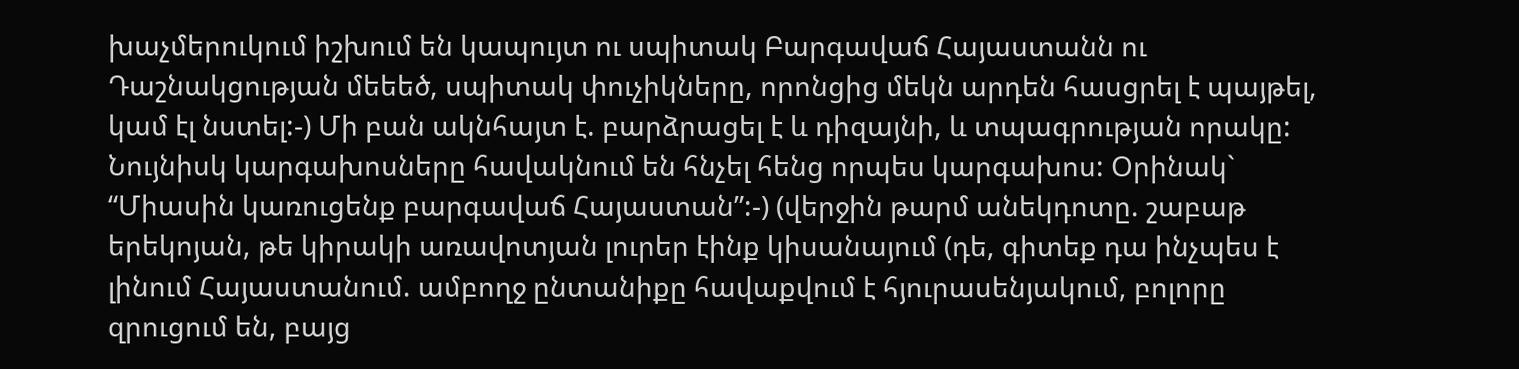խաչմերուկում իշխում են կապույտ ու սպիտակ Բարգավաճ Հայաստանն ու Դաշնակցության մեեեծ, սպիտակ փուչիկները, որոնցից մեկն արդեն հասցրել է պայթել, կամ էլ նստել:-) Մի բան ակնհայտ է. բարձրացել է և դիզայնի, և տպագրության որակը: Նույնիսկ կարգախոսները հավակնում են հնչել հենց որպես կարգախոս: Օրինակ` “Միասին կառուցենք բարգավաճ Հայաստան”:-) (վերջին թարմ անեկդոտը. շաբաթ երեկոյան, թե կիրակի առավոտյան լուրեր էինք կիսանայում (դե, գիտեք դա ինչպես է լինում Հայաստանում. ամբողջ ընտանիքը հավաքվում է հյուրասենյակում, բոլորը զրուցում են, բայց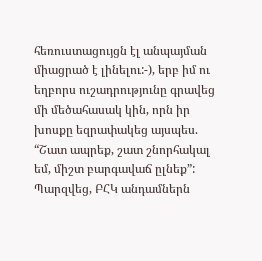հեռուստացույցն էլ անպայման միացրած է լինելու:-), երբ իմ ու եղբորս ուշադրությունը գրավեց մի մեծահասակ կին, որն իր խոսքը եզրափակեց այսպես. “Շատ ապրեք, շատ շնորհակալ եմ, միշտ բարգավաճ ըլնեք”: Պարզվեց, ԲՀԿ անդամներն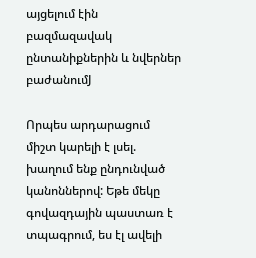այցելում էին բազմազավակ ընտանիքներին և նվերներ բաժանումJ

Որպես արդարացում միշտ կարելի է լսել. խաղում ենք ընդունված կանոններով: Եթե մեկը գովազդային պաստառ է տպագրում, ես էլ ավելի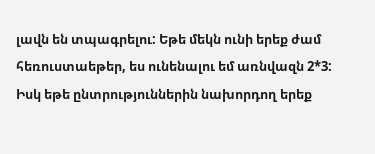լավն են տպագրելու: Եթե մեկն ունի երեք ժամ հեռուստաեթեր, ես ունենալու եմ առնվազն 2*3: Իսկ եթե ընտրություններին նախորդող երեք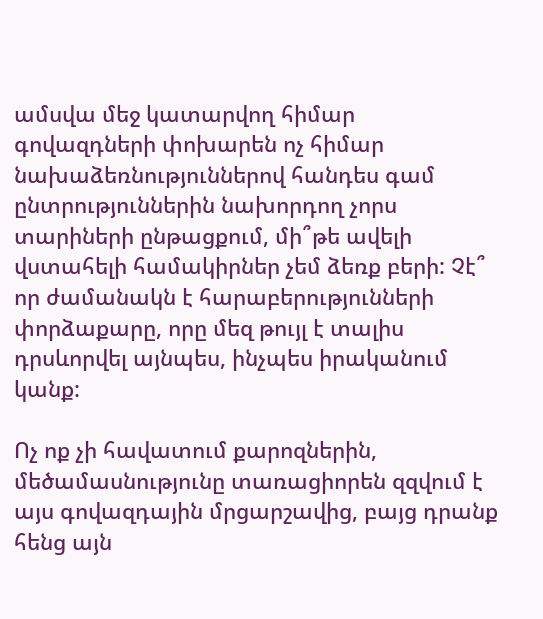ամսվա մեջ կատարվող հիմար գովազդների փոխարեն ոչ հիմար նախաձեռնություններով հանդես գամ ընտրություններին նախորդող չորս տարիների ընթացքում, մի՞թե ավելի վստահելի համակիրներ չեմ ձեռք բերի: Չէ՞ որ ժամանակն է հարաբերությունների փորձաքարը, որը մեզ թույլ է տալիս դրսևորվել այնպես, ինչպես իրականում կանք:

Ոչ ոք չի հավատում քարոզներին, մեծամասնությունը տառացիորեն զզվում է այս գովազդային մրցարշավից, բայց դրանք հենց այն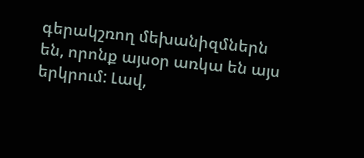գերակշռող մեխանիզմներն են, որոնք այսօր առկա են այս երկրում: Լավ,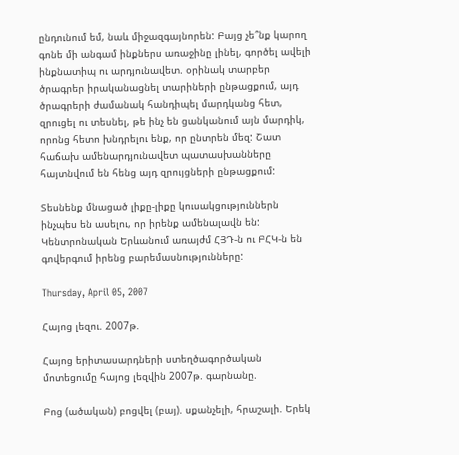ընդունում եմ, նաև միջազգայնորեն: Բայց չե՞նք կարող գոնե մի անգամ ինքներս առաջինը լինել, գործել ավելի ինքնատիպ ու արդյունավետ. օրինակ տարբեր ծրագրեր իրականացնել տարիների ընթացքում, այդ ծրագրերի ժամանակ հանդիպել մարդկանց հետ, զրուցել ու տեսնել, թե ինչ են ցանկանում այն մարդիկ, որոնց հետո խնդրելու ենք, որ ընտրեն մեզ: Շատ հաճախ ամենարդյունավետ պատասխանները հայտնվում են հենց այդ զրույցների ընթացքում:

Տեսնենք մնացած լիքը-լիքը կուսակցություններն ինչպես են ասելու, որ իրենք ամենալավն են: Կենտրոնական Երևանում առայժմ ՀՅԴ-ն ու ԲՀԿ-ն են գովերգում իրենց բարեմասնությունները:

Thursday, April 05, 2007

Հայոց լեզու. 2007թ.

Հայոց երիտասարդների ստեղծագործական մոտեցումը հայոց լեզվին 2007թ. գարնանը.

Բոց (ածական) բոցվել (բայ). սքանչելի, հրաշալի. Երեկ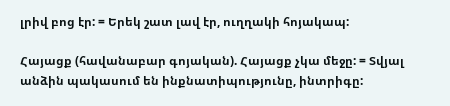լրիվ բոց էր: = Երեկ շատ լավ էր, ուղղակի հոյակապ:

Հայացք (հավանաբար գոյական). Հայացք չկա մեջը: = Տվյալ անձին պակասում են ինքնատիպությունը, ինտրիգը: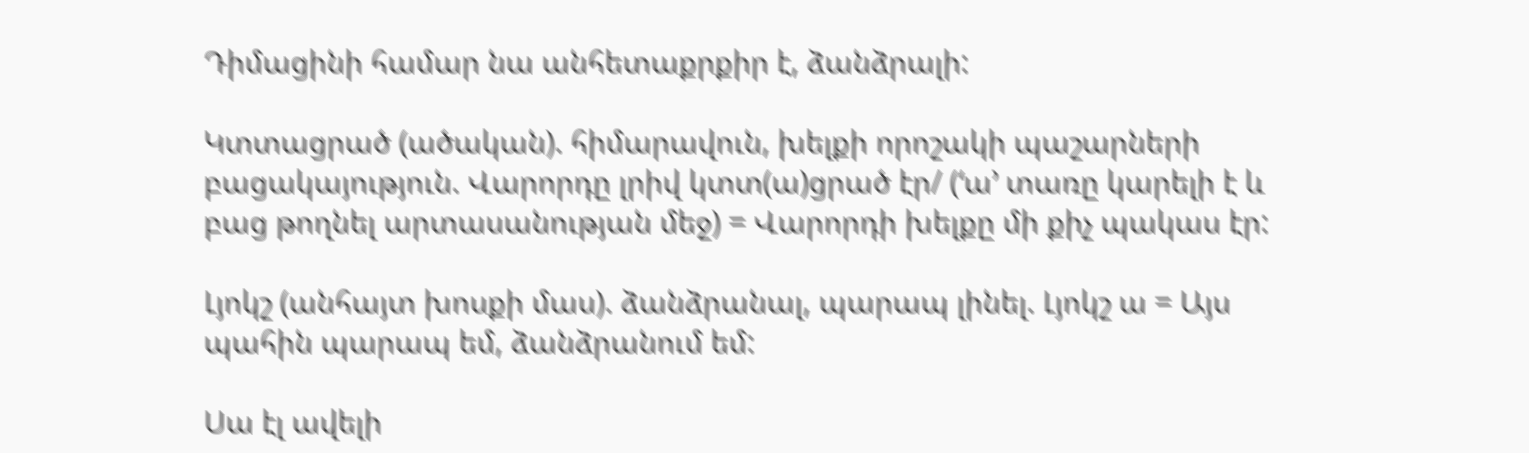Դիմացինի համար նա անհետաքրքիր է, ձանձրալի:

Կտտացրած (ածական). հիմարավուն, խելքի որոշակի պաշարների բացակայություն. Վարորդը լրիվ կտտ(ա)ցրած էր/ (‘ա’ տառը կարելի է և բաց թողնել արտասանության մեջ) = Վարորդի խելքը մի քիչ պակաս էր:

Լյոկշ (անհայտ խոսքի մաս). ձանձրանալ, պարապ լինել. Լյոկշ ա = Այս պահին պարապ եմ, ձանձրանում եմ:

Սա էլ ավելի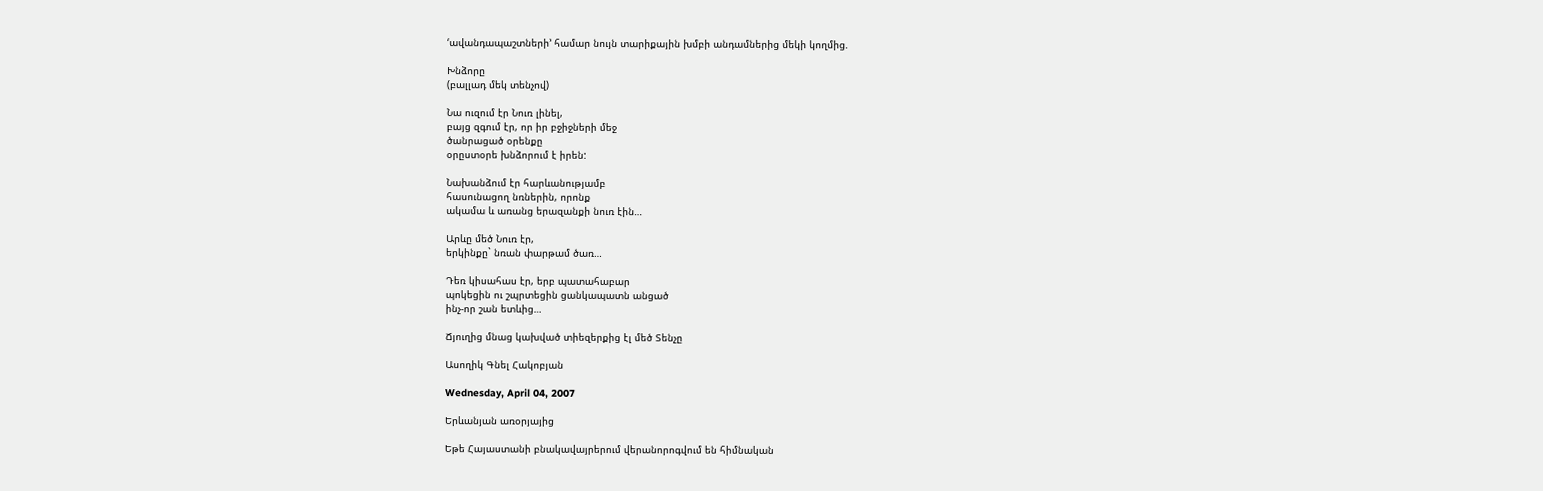‘ավանդապաշտների’ համար նույն տարիքային խմբի անդամներից մեկի կողմից.

Խնձորը
(բալլադ մեկ տենչով)

Նա ուզում էր Նուռ լինել,
բայց զգում էր, որ իր բջիջների մեջ
ծանրացած օրենքը
օրըստօրե խնձորում է իրեն:

Նախանձում էր հարևանությամբ
հասունացող նռներին, որոնք
ակամա և առանց երազանքի նուռ էին…

Արևը մեծ Նուռ էր,
երկինքը` նռան փարթամ ծառ…

Դեռ կիսահաս էր, երբ պատահաբար
պոկեցին ու շպրտեցին ցանկապատն անցած
ինչ-որ շան ետևից…

Ճյուղից մնաց կախված տիեզերքից էլ մեծ Տենչը

Ասողիկ Գնել Հակոբյան

Wednesday, April 04, 2007

Երևանյան առօրյայից

Եթե Հայաստանի բնակավայրերում վերանորոգվում են հիմնական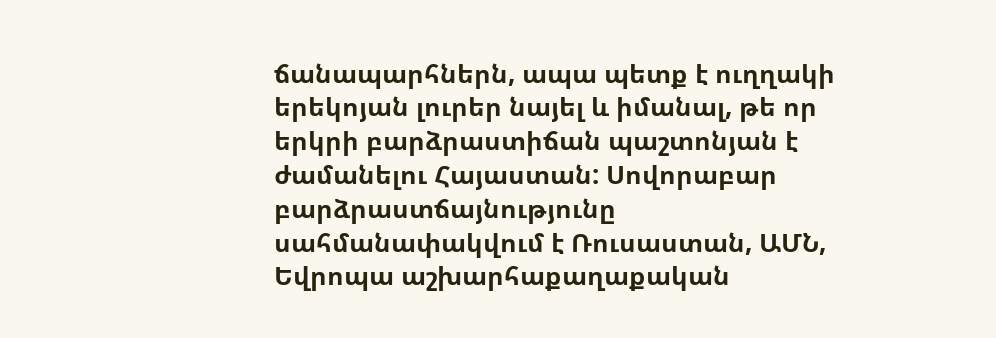ճանապարհներն, ապա պետք է ուղղակի երեկոյան լուրեր նայել և իմանալ, թե որ երկրի բարձրաստիճան պաշտոնյան է ժամանելու Հայաստան: Սովորաբար բարձրաստճայնությունը սահմանափակվում է Ռուսաստան, ԱՄՆ, Եվրոպա աշխարհաքաղաքական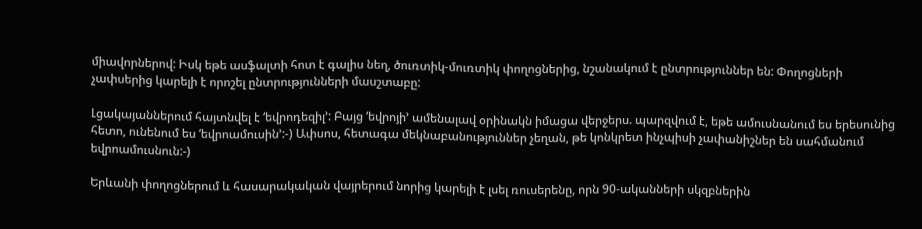միավորներով: Իսկ եթե ասֆալտի հոտ է գալիս նեղ, ծուռտիկ-մուռտիկ փողոցներից, նշանակում է ընտրություններ են: Փողոցների չափսերից կարելի է որոշել ընտրությունների մասշտաբը:

Լցակայաններում հայտնվել է ‘եվրոդեզիլ’: Բայց ‘եվրոյի’ ամենալավ օրինակն իմացա վերջերս. պարզվում է, եթե ամուսնանում ես երեսունից հետո, ունենում ես ‘եվրոամուսին’:-) Ափսոս, հետագա մեկնաբանություններ չեղան, թե կոնկրետ ինչպիսի չափանիշներ են սահմանում եվրոամուսնուն:-)

Երևանի փողոցներում և հասարակական վայրերում նորից կարելի է լսել ռուսերենը, որն 90-ականների սկզբներին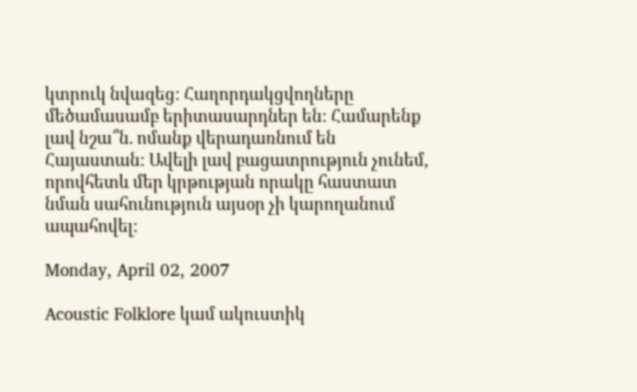կտրուկ նվազեց: Հաղորդակցվողները մեծամասամբ երիտասարդներ են: Համարենք լավ նշա՞ն. ոմանք վերադառնում են Հայաստան: Ավելի լավ բացատրություն չունեմ, որովհետև մեր կրթության որակը հաստատ նման սահունություն այսօր չի կարողանում ապահովել:

Monday, April 02, 2007

Acoustic Folklore կամ ակուստիկ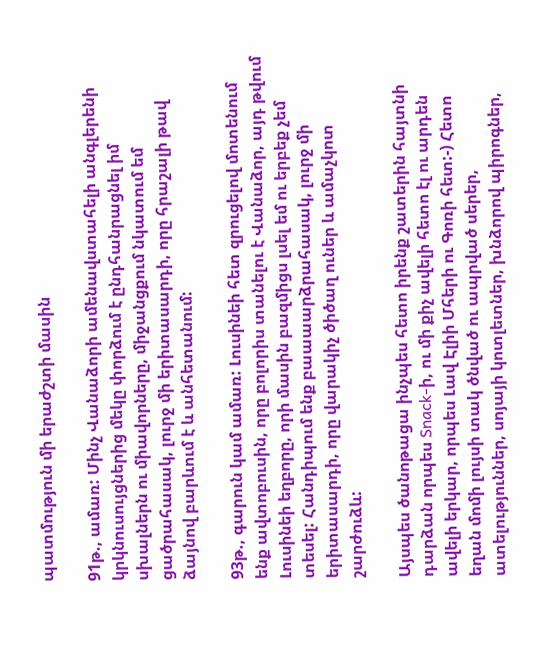պատմություն մի երաժշտի մասին

91թ., ամառ: Մինչ Վանաձորի ամենավստահելի անգլերենի կրկնուսույցներից մեկը փորձում է ընդհանրացնել իմ սխալներն ու միավորները, միջանցքում նկատում եմ ցածրահասակ, լուրջ մի երիտասարդի, որը հրաշալի թավ ձայնով բարևում է և անհետանում:

93թ., գարուն կամ ամառ: Լուսինեի հետ զրուցելով մոտենում ենք ավտոբուսին, որը բոլորիս տանելու է Վանաձոր, այդ թվում Լուսինեի եղբորը, որի մասին բազմիցս լսել եմ ու երբեք չեմ տեսել: Հանդիպում ենք բաաաարձրահասակ, լուրջ մի երիտասարդի, որը վարակիչ ծիծաղ ուներ և ամաչկոտ շարժուձև:

Այսպես ծանոթացա ինչպես հետո իրենք շատերին հայտնի դարձան որպես Snack-ի, ու մի քիչ ավելի հետո էլ ու արդեն ավելի երկար, որպես Լավ Էլիի Մհերի ու Գոռի հետ:-) Հետո եղան մոմի լույսի տակ ծնված ու ապրված սերեր, ատելություններ, սոյայի կոտլետներ, խնձորով պիրոգներ,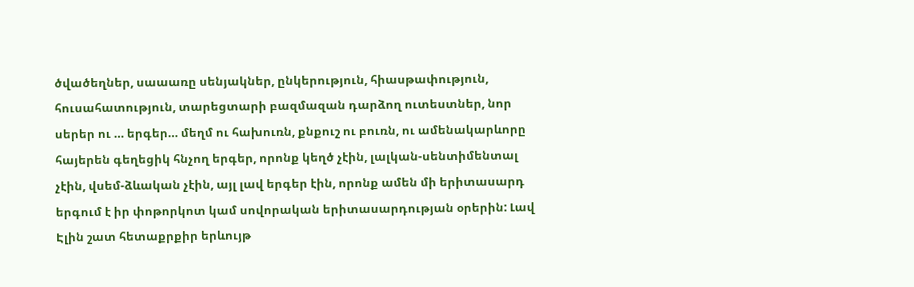ծվածեղներ, սաաառը սենյակներ, ընկերություն, հիասթափություն, հուսահատություն, տարեցտարի բազմազան դարձող ուտեստներ, նոր սերեր ու … երգեր… մեղմ ու հախուռն, քնքուշ ու բուռն, ու ամենակարևորը հայերեն գեղեցիկ հնչող երգեր, որոնք կեղծ չէին, լալկան-սենտիմենտալ չէին, վսեմ-ձևական չէին, այլ լավ երգեր էին, որոնք ամեն մի երիտասարդ երգում է իր փոթորկոտ կամ սովորական երիտասարդության օրերին: Լավ Էլին շատ հետաքրքիր երևույթ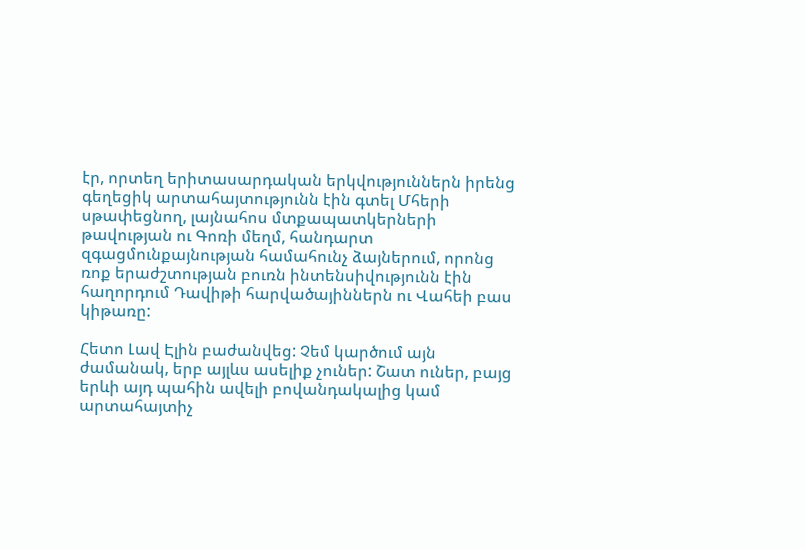էր, որտեղ երիտասարդական երկվություններն իրենց գեղեցիկ արտահայտությունն էին գտել Մհերի սթափեցնող, լայնահոս մտքապատկերների թավության ու Գոռի մեղմ, հանդարտ զգացմունքայնության համահունչ ձայներում, որոնց ռոք երաժշտության բուռն ինտենսիվությունն էին հաղորդում Դավիթի հարվածայիններն ու Վահեի բաս կիթառը:

Հետո Լավ Էլին բաժանվեց: Չեմ կարծում այն ժամանակ, երբ այլևս ասելիք չուներ: Շատ ուներ, բայց երևի այդ պահին ավելի բովանդակալից կամ արտահայտիչ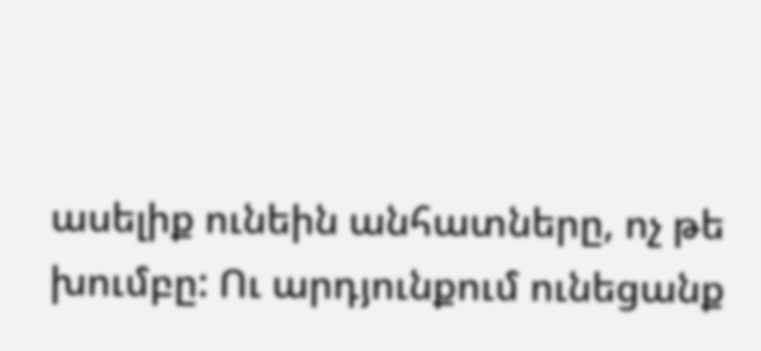ասելիք ունեին անհատները, ոչ թե խումբը: Ու արդյունքում ունեցանք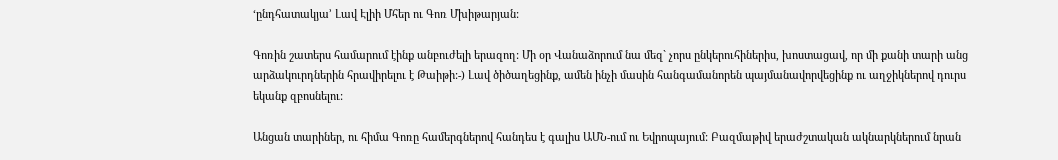‘ընդհատակյա’ Լավ Էլիի Մհեր ու Գոռ Մխիթարյան:

Գոռին շատերս համարում էինք անբուժելի երազող: Մի օր Վանաձորում նա մեզ` չորս ընկերուհիներիս, խոստացավ, որ մի քանի տարի անց արձակուրդներին հրավիրելու է Թաիթի:-) Լավ ծիծաղեցինք, ամեն ինչի մասին հանգամանորեն պայմանավորվեցինք ու աղջիկներով դուրս եկանք զբոսնելու:

Անցան տարիներ, ու հիմա Գոռը համերգներով հանդես է գալիս ԱՄՆ-ում ու Եվրոպայում: Բազմաթիվ երաժշտական ակնարկներում նրան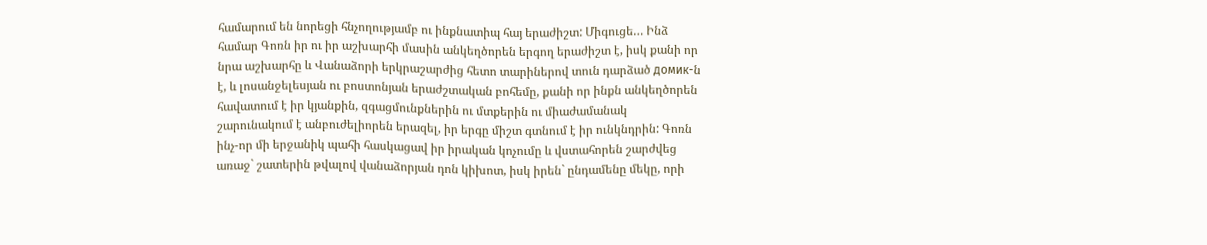համարում են նորեցի հնչողությամբ ու ինքնատիպ հայ երաժիշտ: Միգուցե… Ինձ համար Գոռն իր ու իր աշխարհի մասին անկեղծորեն երգող երաժիշտ է, իսկ քանի որ նրա աշխարհը և Վանաձորի երկրաշարժից հետո տարիներով տուն դարձած домик-ն է, և լոսանջելեսյան ու բոստոնյան երաժշտական բոհեմը, քանի որ ինքն անկեղծորեն հավատում է իր կյանքին, զգացմունքներին ու մտքերին ու միաժամանակ շարունակում է անբուժելիորեն երազել, իր երգը միշտ գտնում է իր ունկնդրին: Գոռն ինչ-որ մի երջանիկ պահի հասկացավ իր իրական կոչումը և վստահորեն շարժվեց առաջ` շատերին թվալով վանաձորյան դոն կիխոտ, իսկ իրեն` ընդամենը մեկը, որի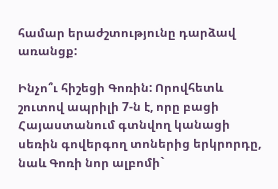համար երաժշտությունը դարձավ առանցք:

Ինչո՞ւ հիշեցի Գոռին: Որովհետև շուտով ապրիլի 7-ն է, որը բացի Հայաստանում գտնվող կանացի սեռին գովերգող տոներից երկրորդը, նաև Գոռի նոր ալբոմի`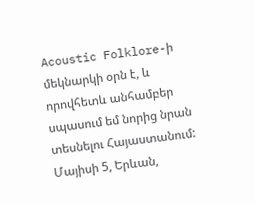Acoustic Folklore-ի մեկնարկի օրն է, և որովհետև անհամբեր սպասում եմ նորից նրան տեսնելու Հայաստանում: Մայիսի 5, Երևան,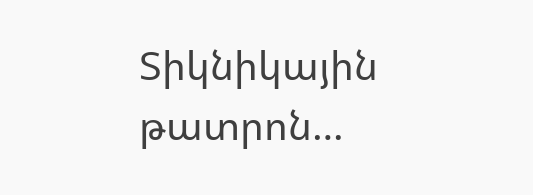Տիկնիկային թատրոն…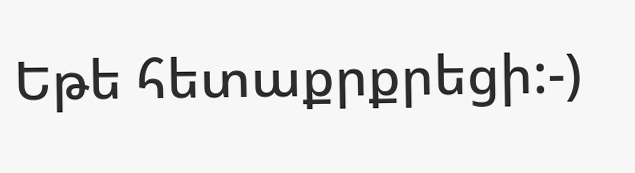Եթե հետաքրքրեցի:-)